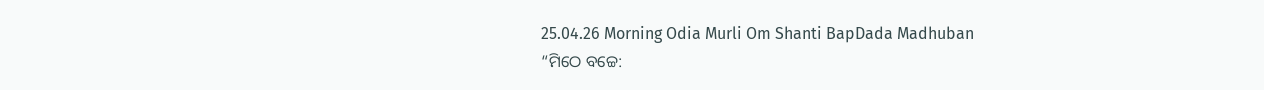25.04.26 Morning Odia Murli Om Shanti BapDada Madhuban
“ମିଠେ ବଚ୍ଚେ: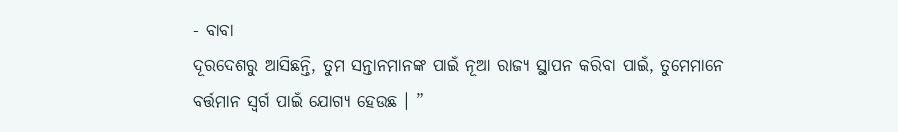- ବାବା
ଦୂରଦେଶରୁ ଆସିଛନ୍ତି, ତୁମ ସନ୍ତାନମାନଙ୍କ ପାଇଁ ନୂଆ ରାଜ୍ୟ ସ୍ଥାପନ କରିବା ପାଇଁ, ତୁମେମାନେ
ବର୍ତ୍ତମାନ ସ୍ୱର୍ଗ ପାଇଁ ଯୋଗ୍ୟ ହେଉଛ । ”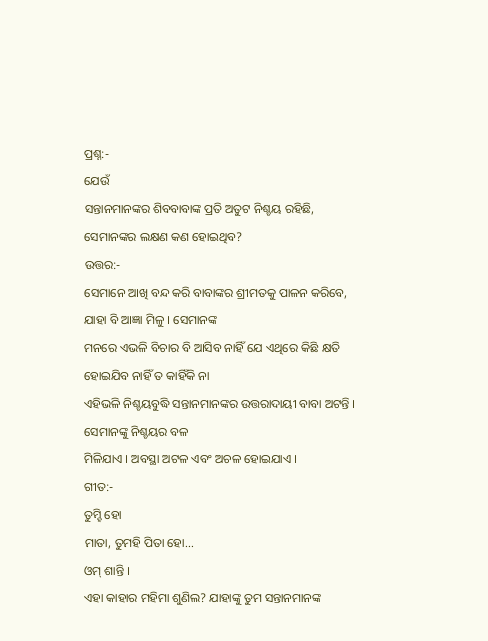ପ୍ରଶ୍ନ:-
ଯେଉଁ
ସନ୍ତାନମାନଙ୍କର ଶିବବାବାଙ୍କ ପ୍ରତି ଅତୁଟ ନିଶ୍ଚୟ ରହିଛି, ସେମାନଙ୍କର ଲକ୍ଷଣ କଣ ହୋଇଥିବ?
ଉତ୍ତର:-
ସେମାନେ ଆଖି ବନ୍ଦ କରି ବାବାଙ୍କର ଶ୍ରୀମତକୁ ପାଳନ କରିବେ, ଯାହା ବି ଆଜ୍ଞା ମିଳୁ । ସେମାନଙ୍କ
ମନରେ ଏଭଳି ବିଚାର ବି ଆସିବ ନାହିଁ ଯେ ଏଥିରେ କିଛି କ୍ଷତି ହୋଇଯିବ ନାହିଁ ତ କାହିଁକି ନା
ଏହିଭଳି ନିଶ୍ଚୟବୁଦ୍ଧି ସନ୍ତାନମାନଙ୍କର ଉତ୍ତରାଦାୟୀ ବାବା ଅଟନ୍ତି । ସେମାନଙ୍କୁ ନିଶ୍ଚୟର ବଳ
ମିଳିଯାଏ । ଅବସ୍ଥା ଅଟଳ ଏବଂ ଅଚଳ ହୋଇଯାଏ ।
ଗୀତ:-
ତୁମ୍ହି ହୋ
ମାତା, ତୁମହି ପିତା ହୋ...
ଓମ୍ ଶାନ୍ତି ।
ଏହା କାହାର ମହିମା ଶୁଣିଲ? ଯାହାଙ୍କୁ ତୁମ ସନ୍ତାନମାନଙ୍କ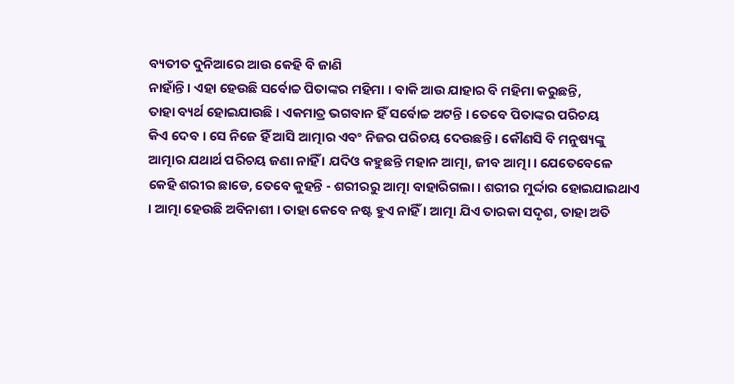ବ୍ୟତୀତ ଦୁନିଆରେ ଆଉ କେହି ବି ଜାଣି
ନାହାଁନ୍ତି । ଏହା ହେଉଛି ସର୍ବୋଚ୍ଚ ପିତାଙ୍କର ମହିମା । ବାକି ଆଉ ଯାହାର ବି ମହିମା କରୁଛନ୍ତି,
ତାହା ବ୍ୟର୍ଥ ହୋଇଯାଉଛି । ଏକମାତ୍ର ଭଗବାନ ହିଁ ସର୍ବୋଚ୍ଚ ଅଟନ୍ତି । ତେବେ ପିତାଙ୍କର ପରିଚୟ
କିଏ ଦେବ । ସେ ନିଜେ ହିଁ ଆସି ଆତ୍ମାର ଏବଂ ନିଜର ପରିଚୟ ଦେଉଛନ୍ତି । କୌଣସି ବି ମନୁଷ୍ୟଙ୍କୁ
ଆତ୍ମାର ଯଥାର୍ଥ ପରିଚୟ ଜଣା ନାହିଁ । ଯଦିଓ କହୁଛନ୍ତି ମହାନ ଆତ୍ମା, ଜୀବ ଆତ୍ମା । ଯେତେବେଳେ
କେହି ଶରୀର ଛାଡେ, ତେବେ କୁହନ୍ତି - ଶରୀରରୁ ଆତ୍ମା ବାହାରିଗଲା । ଶରୀର ମୁର୍ଦ୍ଦାର ହୋଇଯାଇଥାଏ
। ଆତ୍ମା ହେଉଛି ଅବିନାଶୀ । ତାହା କେବେ ନଷ୍ଟ ହୁଏ ନାହିଁ । ଆତ୍ମା ଯିଏ ତାରକା ସଦୃଶ, ତାହା ଅତି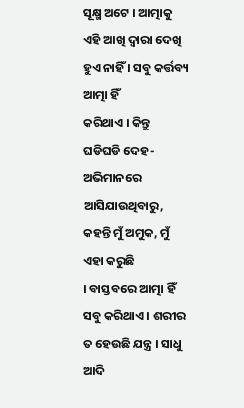ସୂକ୍ଷ୍ମ ଅଟେ । ଆତ୍ମାକୁ ଏହି ଆଖି ଦ୍ୱାରା ଦେଖି ହୁଏ ନାହିଁ । ସବୁ କର୍ତ୍ତବ୍ୟ ଆତ୍ମା ହିଁ
କରିଥାଏ । କିନ୍ତୁ ଘଡିଘଡି ଦେହ-ଅଭିମାନରେ ଆସିଯାଉଥିବାରୁ, କହନ୍ତି ମୁଁ ଅମୁକ, ମୁଁ ଏହା କରୁଛି
। ବାସ୍ତବରେ ଆତ୍ମା ହିଁ ସବୁ କରିଥାଏ । ଶରୀର ତ ହେଉଛି ଯନ୍ତ୍ର । ସାଧୁ ଆଦି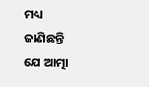ମଧ୍ୟ ଜାଣିଛନ୍ତି
ଯେ ଆତ୍ମା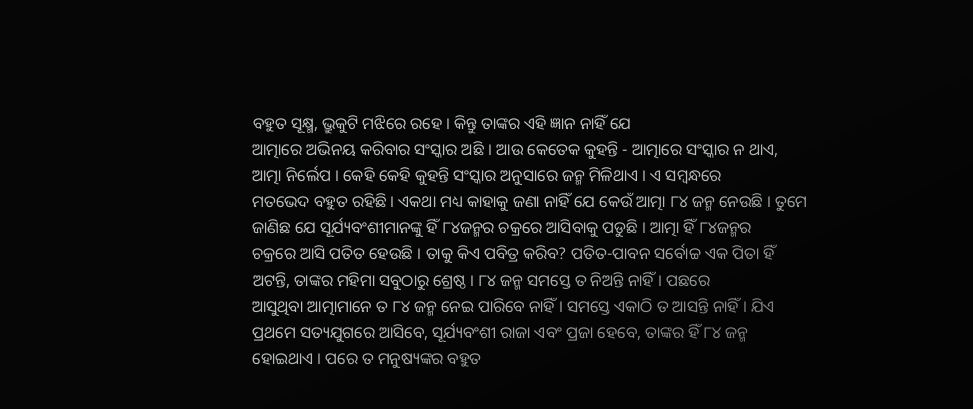ବହୁତ ସୂକ୍ଷ୍ମ, ଭ୍ରୁକୁଟି ମଝିରେ ରହେ । କିନ୍ତୁ ତାଙ୍କର ଏହି ଜ୍ଞାନ ନାହିଁ ଯେ
ଆତ୍ମାରେ ଅଭିନୟ କରିବାର ସଂସ୍କାର ଅଛି । ଆଉ କେତେକ କୁହନ୍ତି - ଆତ୍ମାରେ ସଂସ୍କାର ନ ଥାଏ,
ଆତ୍ମା ନିର୍ଲେପ । କେହି କେହି କୁହନ୍ତି ସଂସ୍କାର ଅନୁସାରେ ଜନ୍ମ ମିଳିଥାଏ । ଏ ସମ୍ବନ୍ଧରେ
ମତଭେଦ ବହୁତ ରହିଛି । ଏକଥା ମଧ୍ୟ କାହାକୁ ଜଣା ନାହିଁ ଯେ କେଉଁ ଆତ୍ମା ୮୪ ଜନ୍ମ ନେଉଛି । ତୁମେ
ଜାଣିଛ ଯେ ସୂର୍ଯ୍ୟବଂଶୀମାନଙ୍କୁ ହିଁ ୮୪ଜନ୍ମର ଚକ୍ରରେ ଆସିବାକୁ ପଡୁଛି । ଆତ୍ମା ହିଁ ୮୪ଜନ୍ମର
ଚକ୍ରରେ ଆସି ପତିତ ହେଉଛି । ତାକୁ କିଏ ପବିତ୍ର କରିବ? ପତିତ-ପାବନ ସର୍ବୋଚ୍ଚ ଏକ ପିତା ହିଁ
ଅଟନ୍ତି, ତାଙ୍କର ମହିମା ସବୁଠାରୁ ଶ୍ରେଷ୍ଠ । ୮୪ ଜନ୍ମ ସମସ୍ତେ ତ ନିଅନ୍ତି ନାହିଁ । ପଛରେ
ଆସୁଥିବା ଆତ୍ମାମାନେ ତ ୮୪ ଜନ୍ମ ନେଇ ପାରିବେ ନାହିଁ । ସମସ୍ତେ ଏକାଠି ତ ଆସନ୍ତି ନାହିଁ । ଯିଏ
ପ୍ରଥମେ ସତ୍ୟଯୁଗରେ ଆସିବେ, ସୂର୍ଯ୍ୟବଂଶୀ ରାଜା ଏବଂ ପ୍ରଜା ହେବେ, ତାଙ୍କର ହିଁ ୮୪ ଜନ୍ମ
ହୋଇଥାଏ । ପରେ ତ ମନୁଷ୍ୟଙ୍କର ବହୁତ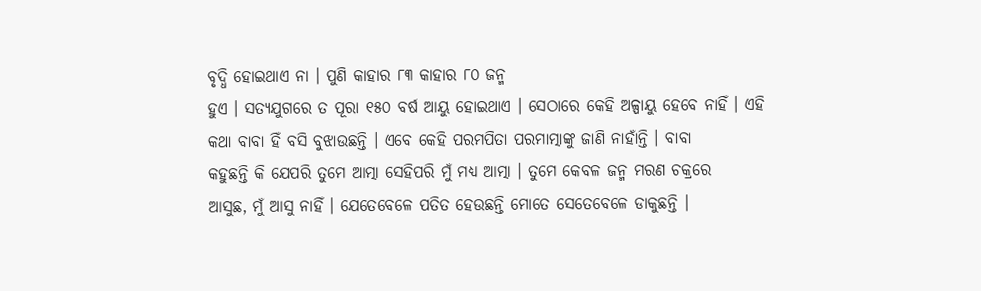ବୃଦ୍ଧି ହୋଇଥାଏ ନା । ପୁଣି କାହାର ୮୩ କାହାର ୮୦ ଜନ୍ମ
ହୁଏ । ସତ୍ୟଯୁଗରେ ତ ପୂରା ୧୫୦ ବର୍ଷ ଆୟୁ ହୋଇଥାଏ । ସେଠାରେ କେହି ଅଳ୍ପାୟୁ ହେବେ ନାହିଁ । ଏହି
କଥା ବାବା ହିଁ ବସି ବୁଝାଉଛନ୍ତି । ଏବେ କେହି ପରମପିତା ପରମାତ୍ମାଙ୍କୁ ଜାଣି ନାହାଁନ୍ତି । ବାବା
କହୁଛନ୍ତି କି ଯେପରି ତୁମେ ଆତ୍ମା ସେହିପରି ମୁଁ ମଧ୍ୟ ଆତ୍ମା । ତୁମେ କେବଳ ଜନ୍ମ ମରଣ ଚକ୍ରରେ
ଆସୁଛ, ମୁଁ ଆସୁ ନାହିଁ । ଯେତେବେଳେ ପତିତ ହେଉଛନ୍ତି ମୋତେ ସେତେବେଳେ ଡାକୁଛନ୍ତି ।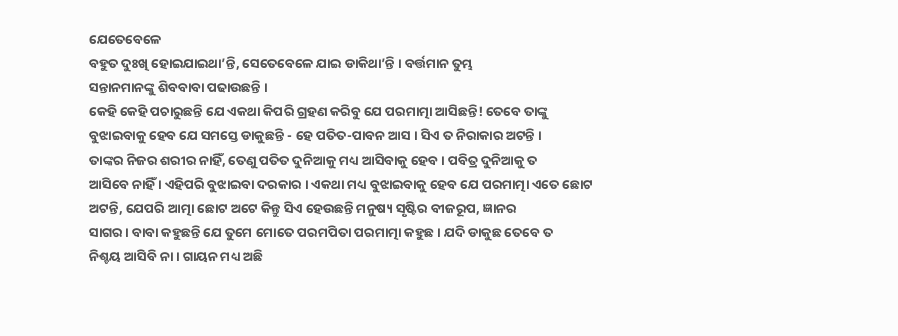ଯେତେବେଳେ
ବହୁତ ଦୁଃଖି ହୋଇଯାଇଥା’ନ୍ତି, ସେତେବେଳେ ଯାଇ ଡାକିଥା’ନ୍ତି । ବର୍ତ୍ତମାନ ତୁମ୍ଭ
ସନ୍ତାନମାନଙ୍କୁ ଶିବବାବା ପଢାଉଛନ୍ତି ।
କେହି କେହି ପଚାରୁଛନ୍ତି ଯେ ଏକଥା କିପରି ଗ୍ରହଣ କରିବୁ ଯେ ପରମାତ୍ମା ଆସିଛନ୍ତି! ତେବେ ତାଙ୍କୁ
ବୁଝାଇବାକୁ ହେବ ଯେ ସମସ୍ତେ ଡାକୁଛନ୍ତି - ହେ ପତିତ-ପାବନ ଆସ । ସିଏ ତ ନିରାକାର ଅଟନ୍ତି ।
ତାଙ୍କର ନିଜର ଶରୀର ନାହିଁ, ତେଣୁ ପତିତ ଦୁନିଆକୁ ମଧ୍ୟ ଆସିବାକୁ ହେବ । ପବିତ୍ର ଦୁନିଆକୁ ତ
ଆସିବେ ନାହିଁ । ଏହିପରି ବୁଝାଇବା ଦରକାର । ଏକଥା ମଧ୍ୟ ବୁଝାଇବାକୁ ହେବ ଯେ ପରମାତ୍ମା ଏତେ ଛୋଟ
ଅଟନ୍ତି, ଯେପରି ଆତ୍ମା ଛୋଟ ଅଟେ କିନ୍ତୁ ସିଏ ହେଉଛନ୍ତି ମନୁଷ୍ୟ ସୃଷ୍ଟିର ବୀଜରୂପ, ଜ୍ଞାନର
ସାଗର । ବାବା କହୁଛନ୍ତି ଯେ ତୁମେ ମୋତେ ପରମପିତା ପରମାତ୍ମା କହୁଛ । ଯଦି ଡାକୁଛ ତେବେ ତ
ନିଶ୍ଚୟ ଆସିବି ନା । ଗାୟନ ମଧ୍ୟ ଅଛି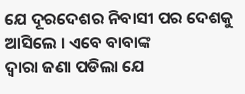ଯେ ଦୂରଦେଶର ନିବାସୀ ପର ଦେଶକୁ ଆସିଲେ । ଏବେ ବାବାଙ୍କ
ଦ୍ୱାରା ଜଣା ପଡିଲା ଯେ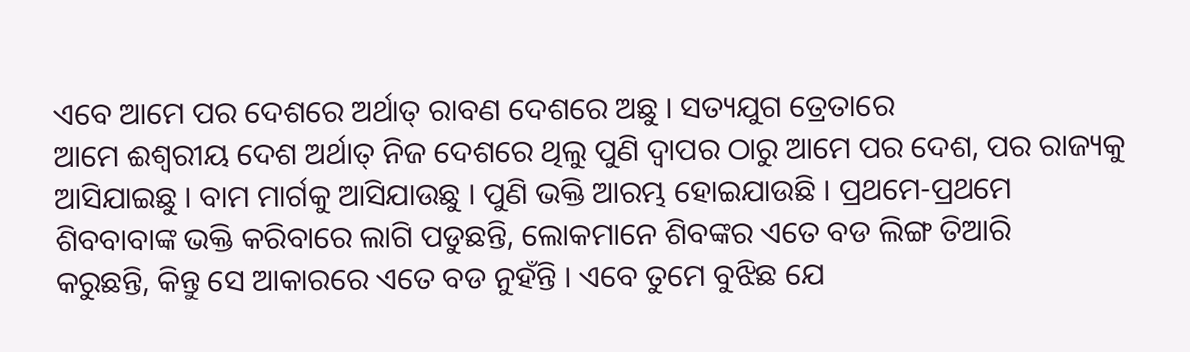ଏବେ ଆମେ ପର ଦେଶରେ ଅର୍ଥାତ୍ ରାବଣ ଦେଶରେ ଅଛୁ । ସତ୍ୟଯୁଗ ତ୍ରେତାରେ
ଆମେ ଈଶ୍ୱରୀୟ ଦେଶ ଅର୍ଥାତ୍ ନିଜ ଦେଶରେ ଥିଲୁ ପୁଣି ଦ୍ୱାପର ଠାରୁ ଆମେ ପର ଦେଶ, ପର ରାଜ୍ୟକୁ
ଆସିଯାଇଛୁ । ବାମ ମାର୍ଗକୁ ଆସିଯାଉଛୁ । ପୁଣି ଭକ୍ତି ଆରମ୍ଭ ହୋଇଯାଉଛି । ପ୍ରଥମେ-ପ୍ରଥମେ
ଶିବବାବାଙ୍କ ଭକ୍ତି କରିବାରେ ଲାଗି ପଡୁଛନ୍ତି, ଲୋକମାନେ ଶିବଙ୍କର ଏତେ ବଡ ଲିଙ୍ଗ ତିଆରି
କରୁଛନ୍ତି, କିନ୍ତୁ ସେ ଆକାରରେ ଏତେ ବଡ ନୁହଁନ୍ତି । ଏବେ ତୁମେ ବୁଝିଛ ଯେ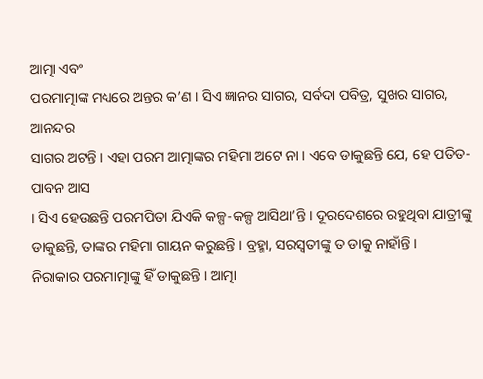ଆତ୍ମା ଏବଂ
ପରମାତ୍ମାଙ୍କ ମଧ୍ୟରେ ଅନ୍ତର କ’ଣ । ସିଏ ଜ୍ଞାନର ସାଗର, ସର୍ବଦା ପବିତ୍ର, ସୁଖର ସାଗର, ଆନନ୍ଦର
ସାଗର ଅଟନ୍ତି । ଏହା ପରମ ଆତ୍ମାଙ୍କର ମହିମା ଅଟେ ନା । ଏବେ ଡାକୁଛନ୍ତି ଯେ, ହେ ପତିତ-ପାବନ ଆସ
। ସିଏ ହେଉଛନ୍ତି ପରମପିତା ଯିଏକି କଳ୍ପ-କଳ୍ପ ଆସିଥା’ନ୍ତି । ଦୂରଦେଶରେ ରହୁଥିବା ଯାତ୍ରୀଙ୍କୁ
ଡାକୁଛନ୍ତି, ତାଙ୍କର ମହିମା ଗାୟନ କରୁଛନ୍ତି । ବ୍ରହ୍ମା, ସରସ୍ୱତୀଙ୍କୁ ତ ଡାକୁ ନାହାଁନ୍ତି ।
ନିରାକାର ପରମାତ୍ମାଙ୍କୁ ହିଁ ଡାକୁଛନ୍ତି । ଆତ୍ମା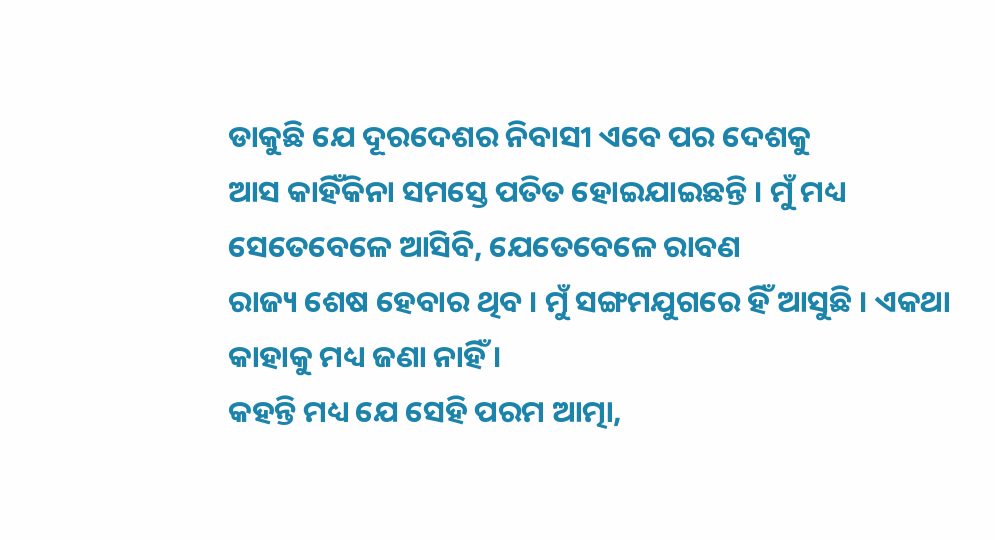ଡାକୁଛି ଯେ ଦୂରଦେଶର ନିବାସୀ ଏବେ ପର ଦେଶକୁ
ଆସ କାହିଁକିନା ସମସ୍ତେ ପତିତ ହୋଇଯାଇଛନ୍ତି । ମୁଁ ମଧ୍ୟ ସେତେବେଳେ ଆସିବି, ଯେତେବେଳେ ରାବଣ
ରାଜ୍ୟ ଶେଷ ହେବାର ଥିବ । ମୁଁ ସଙ୍ଗମଯୁଗରେ ହିଁ ଆସୁଛି । ଏକଥା କାହାକୁ ମଧ୍ୟ ଜଣା ନାହିଁ ।
କହନ୍ତି ମଧ୍ୟ ଯେ ସେହି ପରମ ଆତ୍ମା,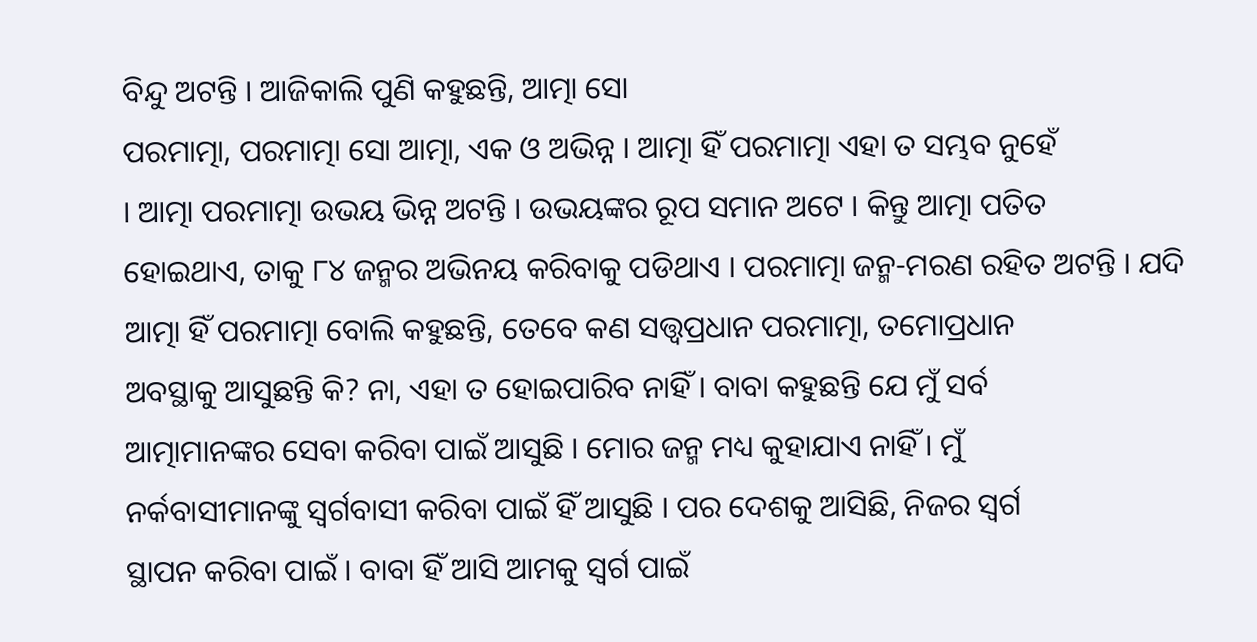ବିନ୍ଦୁ ଅଟନ୍ତି । ଆଜିକାଲି ପୁଣି କହୁଛନ୍ତି, ଆତ୍ମା ସୋ
ପରମାତ୍ମା, ପରମାତ୍ମା ସୋ ଆତ୍ମା, ଏକ ଓ ଅଭିନ୍ନ । ଆତ୍ମା ହିଁ ପରମାତ୍ମା ଏହା ତ ସମ୍ଭବ ନୁହେଁ
। ଆତ୍ମା ପରମାତ୍ମା ଉଭୟ ଭିନ୍ନ ଅଟନ୍ତି । ଉଭୟଙ୍କର ରୂପ ସମାନ ଅଟେ । କିନ୍ତୁ ଆତ୍ମା ପତିତ
ହୋଇଥାଏ, ତାକୁ ୮୪ ଜନ୍ମର ଅଭିନୟ କରିବାକୁ ପଡିଥାଏ । ପରମାତ୍ମା ଜନ୍ମ-ମରଣ ରହିତ ଅଟନ୍ତି । ଯଦି
ଆତ୍ମା ହିଁ ପରମାତ୍ମା ବୋଲି କହୁଛନ୍ତି, ତେବେ କଣ ସତ୍ତ୍ୱପ୍ରଧାନ ପରମାତ୍ମା, ତମୋପ୍ରଧାନ
ଅବସ୍ଥାକୁ ଆସୁଛନ୍ତି କି? ନା, ଏହା ତ ହୋଇପାରିବ ନାହିଁ । ବାବା କହୁଛନ୍ତି ଯେ ମୁଁ ସର୍ବ
ଆତ୍ମାମାନଙ୍କର ସେବା କରିବା ପାଇଁ ଆସୁଛି । ମୋର ଜନ୍ମ ମଧ୍ୟ କୁହାଯାଏ ନାହିଁ । ମୁଁ
ନର୍କବାସୀମାନଙ୍କୁ ସ୍ୱର୍ଗବାସୀ କରିବା ପାଇଁ ହିଁ ଆସୁଛି । ପର ଦେଶକୁ ଆସିଛି, ନିଜର ସ୍ୱର୍ଗ
ସ୍ଥାପନ କରିବା ପାଇଁ । ବାବା ହିଁ ଆସି ଆମକୁ ସ୍ୱର୍ଗ ପାଇଁ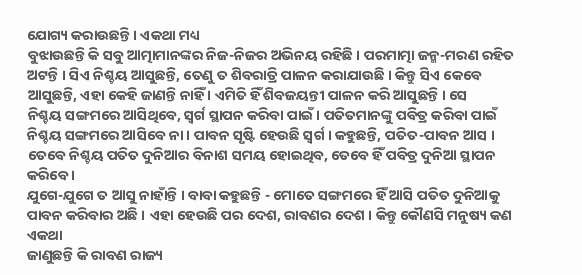ଯୋଗ୍ୟ କରାଉଛନ୍ତି । ଏକଥା ମଧ୍ୟ
ବୁଝାଉଛନ୍ତି କି ସବୁ ଆତ୍ମାମାନଙ୍କର ନିଜ-ନିଜର ଅଭିନୟ ରହିଛି । ପରମାତ୍ମା ଜନ୍ମ-ମରଣ ରହିତ
ଅଟନ୍ତି । ସିଏ ନିଶ୍ଚୟ ଆସୁଛନ୍ତି, ତେଣୁ ତ ଶିବରାତ୍ରି ପାଳନ କରାଯାଉଛି । କିନ୍ତୁ ସିଏ କେବେ
ଆସୁଛନ୍ତି, ଏହା କେହି ଜାଣନ୍ତି ନାହିଁ । ଏମିତି ହିଁ ଶିବଜୟନ୍ତୀ ପାଳନ କରି ଆସୁଛନ୍ତି । ସେ
ନିଶ୍ଚୟ ସଙ୍ଗମରେ ଆସିଥିବେ, ସ୍ୱର୍ଗ ସ୍ଥାପନ କରିବା ପାଇଁ । ପତିତମାନଙ୍କୁ ପବିତ୍ର କରିବା ପାଇଁ
ନିଶ୍ଚୟ ସଙ୍ଗମରେ ଆସିବେ ନା । ପାବନ ସୃଷ୍ଟି ହେଉଛି ସ୍ୱର୍ଗ । କହୁଛନ୍ତି, ପତିତ-ପାବନ ଆସ ।
ତେବେ ନିଶ୍ଚୟ ପତିତ ଦୁନିଆର ବିନାଶ ସମୟ ହୋଇଥିବ, ତେବେ ହିଁ ପବିତ୍ର ଦୁନିଆ ସ୍ଥାପନ କରିବେ ।
ଯୁଗେ-ଯୁଗେ ତ ଆସୁ ନାହାଁନ୍ତି । ବାବା କହୁଛନ୍ତି - ମୋତେ ସଙ୍ଗମରେ ହିଁ ଆସି ପତିତ ଦୁନିଆକୁ
ପାବନ କରିବାର ଅଛି । ଏହା ହେଉଛି ପର ଦେଶ, ରାବଣର ଦେଶ । କିନ୍ତୁ କୌଣସି ମନୁଷ୍ୟ କଣ ଏକଥା
ଜାଣୁଛନ୍ତି କି ରାବଣ ରାଜ୍ୟ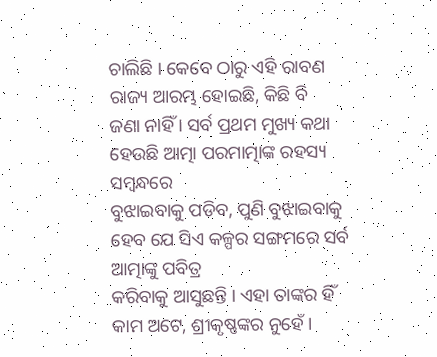ଚାଲିଛି । କେବେ ଠାରୁ ଏହି ରାବଣ ରାଜ୍ୟ ଆରମ୍ଭ ହୋଇଛି, କିଛି ବି
ଜଣା ନାହିଁ । ସର୍ବ ପ୍ରଥମ ମୁଖ୍ୟ କଥା ହେଉଛି ଆତ୍ମା ପରମାତ୍ମାଙ୍କ ରହସ୍ୟ ସମ୍ବନ୍ଧରେ
ବୁଝାଇବାକୁ ପଡିବ, ପୁଣି ବୁଝାଇବାକୁ ହେବ ଯେ ସିଏ କଳ୍ପର ସଙ୍ଗମରେ ସର୍ବ ଆତ୍ମାଙ୍କୁ ପବିତ୍ର
କରିବାକୁ ଆସୁଛନ୍ତି । ଏହା ତାଙ୍କର ହିଁ କାମ ଅଟେ, ଶ୍ରୀକୃଷ୍ଣଙ୍କର ନୁହେଁ ।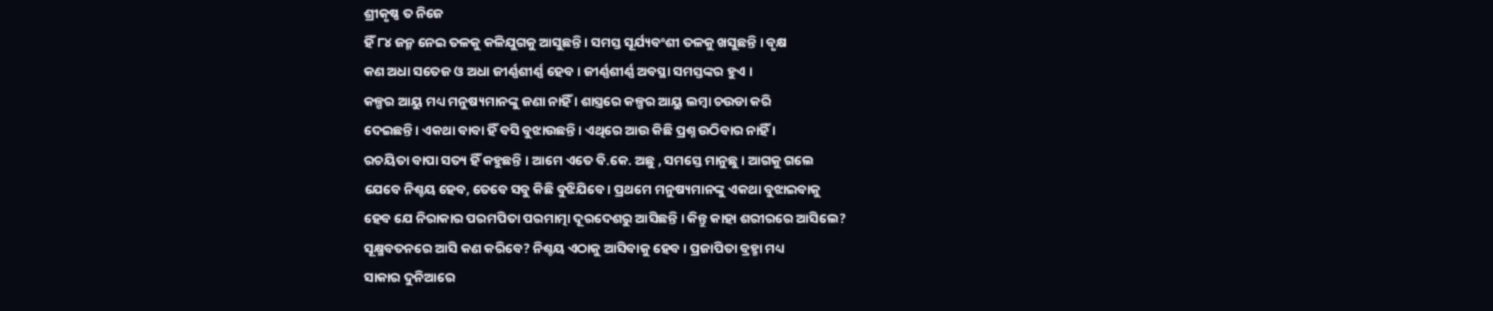ଶ୍ରୀକୃଷ୍ଣ ତ ନିଜେ
ହିଁ ୮୪ ଜନ୍ମ ନେଇ ତଳକୁ କଳିଯୁଗକୁ ଆସୁଛନ୍ତି । ସମସ୍ତ ସୂର୍ଯ୍ୟବଂଶୀ ତଳକୁ ଖସୁଛନ୍ତି । ବୃକ୍ଷ
କଣ ଅଧା ସତେଜ ଓ ଅଧା ଜୀର୍ଣ୍ଣଶୀର୍ଣ୍ଣ ହେବ । ଜୀର୍ଣ୍ଣଶୀର୍ଣ୍ଣ ଅବସ୍ଥା ସମସ୍ତଙ୍କର ହୁଏ ।
କଳ୍ପର ଆୟୁ ମଧ୍ୟ ମନୁଷ୍ୟମାନଙ୍କୁ ଜଣା ନାହିଁ । ଶାସ୍ତ୍ରରେ କଳ୍ପର ଆୟୁ ଲମ୍ବା ଚଉଡା କରି
ଦେଇଛନ୍ତି । ଏକଥା ବାବା ହିଁ ବସି ବୁଝାଉଛନ୍ତି । ଏଥିରେ ଆଉ କିଛି ପ୍ରଶ୍ନ ଉଠିବାର ନାହିଁ ।
ରଚୟିତା ବାପା ସତ୍ୟ ହିଁ କହୁଛନ୍ତି । ଆମେ ଏତେ ବି.କେ. ଅଛୁ , ସମସ୍ତେ ମାନୁଛୁ । ଆଗକୁ ଗଲେ
ଯେବେ ନିଶ୍ଚୟ ହେବ, ତେବେ ସବୁ କିଛି ବୁଝିଯିବେ । ପ୍ରଥମେ ମନୁଷ୍ୟମାନଙ୍କୁ ଏକଥା ବୁଝାଇବାକୁ
ହେବ ଯେ ନିରାକାର ପରମପିତା ପରମାତ୍ମା ଦୂରଦେଶରୁ ଆସିଛନ୍ତି । କିନ୍ତୁ କାହା ଶରୀରରେ ଆସିଲେ?
ସୂକ୍ଷ୍ମବତନରେ ଆସି କଣ କରିବେ? ନିଶ୍ଚୟ ଏଠାକୁ ଆସିବାକୁ ହେବ । ପ୍ରଜାପିତା ବ୍ରହ୍ମା ମଧ୍ୟ
ସାକାର ଦୁନିଆରେ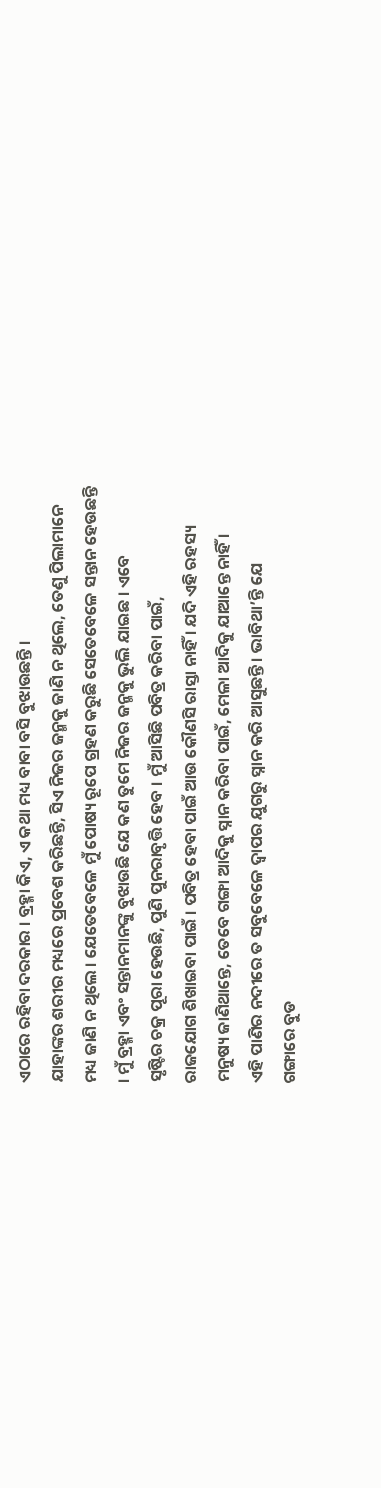ଏଠାରେ ରହିବା ଦରକାର । ବ୍ରହ୍ମା କିଏ, ଏ କଥା ମଧ୍ୟ ବାବା ବସି ବୁଝାଉଛନ୍ତି ।
ଯାହାଙ୍କର ଶରୀର ମଧ୍ୟରେ ପ୍ରବେଶ କରିଛନ୍ତି, ସିଏ ନିଜର ଜନ୍ମକୁ ଜାଣି ନ ଥିଲେ, ତେଣୁ ପିଲାମାନେ
ମଧ୍ୟ ଜାଣି ନ ଥିଲେ । ଯେତେବେଳେ ମୁଁ ପୋଷ୍ୟ ରୂପେ ଗ୍ରହଣ କରୁଛି ସେତେବେଳେ ସନ୍ତାନ ହେଉଛନ୍ତି
। ମୁଁ ବ୍ରହ୍ମା ଏବଂ ସନ୍ତାନମାନଙ୍କୁ ବୁଝାଉଛି ଯେ କଣ ତୁମେ ନିଜର ଜନ୍ମକୁ ଭୁଲି ଯାଇଛ । ଏବେ
ସୃଷ୍ଟିର ଚକ୍ର ପୂରା ହେଉଛି, ପୁଣି ପୁନରାବୃତ୍ତି ହେବ । ମୁଁ ଆସିଛି ପବିତ୍ର କରିବା ପାଇଁ,
ରାଜଯୋଗ ଶିଖାଇବା ପାଇଁ । ପବିତ୍ର ହେବା ପାଇଁ ଆଉ କୌଣସି ରାସ୍ତା ନାହିଁ । ଯଦି ଏହି ରହସ୍ୟ
ମନୁଷ୍ୟ ଜାଣିଥାନ୍ତେ, ତେବେ ଗଙ୍ଗା ଆଦିକୁ ସ୍ନାନ କରିବା ପାଇଁ, ମେଳା ଆଦିକୁ ଯାଆନ୍ତେ ନାହିଁ ।
ଏହି ପାଣିର ନଦୀରେ ତ ସବୁବେଳେ ଦ୍ୱାପର ଯୁଗରୁ ସ୍ନାନ କରି ଆସୁଛନ୍ତି । ଭାବିଥା’ନ୍ତି ଯେ
ଗଙ୍ଗାରେ ବୁଡ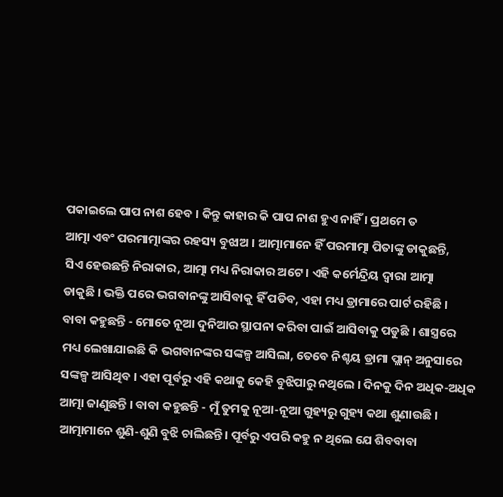ପକାଇଲେ ପାପ ନାଶ ହେବ । କିନ୍ତୁ କାହାର କି ପାପ ନାଶ ହୁଏ ନାହିଁ । ପ୍ରଥମେ ତ
ଆତ୍ମା ଏବଂ ପରମାତ୍ମାଙ୍କର ରହସ୍ୟ ବୁଝାଅ । ଆତ୍ମାମାନେ ହିଁ ପରମାତ୍ମା ପିତାଙ୍କୁ ଡାକୁଛନ୍ତି,
ସିଏ ହେଉଛନ୍ତି ନିରାକାର, ଆତ୍ମା ମଧ୍ୟ ନିରାକାର ଅଟେ । ଏହି କର୍ମେନ୍ଦ୍ରିୟ ଦ୍ୱାରା ଆତ୍ମା
ଡାକୁଛି । ଭକ୍ତି ପରେ ଭଗବାନଙ୍କୁ ଆସିବାକୁ ହିଁ ପଡିବ, ଏହା ମଧ୍ୟ ଡ୍ରାମାରେ ପାର୍ଟ ରହିଛି ।
ବାବା କହୁଛନ୍ତି - ମୋତେ ନୂଆ ଦୁନିଆର ସ୍ଥାପନା କରିବା ପାଇଁ ଆସିବାକୁ ପଡୁଛି । ଶାସ୍ତ୍ରରେ
ମଧ୍ୟ ଲେଖାଯାଇଛି କି ଭଗବାନଙ୍କର ସଙ୍କଳ୍ପ ଆସିଲା, ତେବେ ନିଶ୍ଚୟ ଡ୍ରାମା ପ୍ଲାନ୍ ଅନୁସାରେ
ସଙ୍କଳ୍ପ ଆସିଥିବ । ଏହା ପୂର୍ବରୁ ଏହି କଥାକୁ କେହି ବୁଝିପାରୁ ନଥିଲେ । ଦିନକୁ ଦିନ ଅଧିକ-ଅଧିକ
ଆତ୍ମା ଜାଣୁଛନ୍ତି । ବାବା କହୁଛନ୍ତି - ମୁଁ ତୁମକୁ ନୂଆ-ନୂଆ ଗୁହ୍ୟରୁ ଗୁହ୍ୟ କଥା ଶୁଣାଉଛି ।
ଆତ୍ମାମାନେ ଶୁଣି-ଶୁଣି ବୁଝି ଚାଲିଛନ୍ତି । ପୂର୍ବରୁ ଏପରି କହୁ ନ ଥିଲେ ଯେ ଶିବବାବା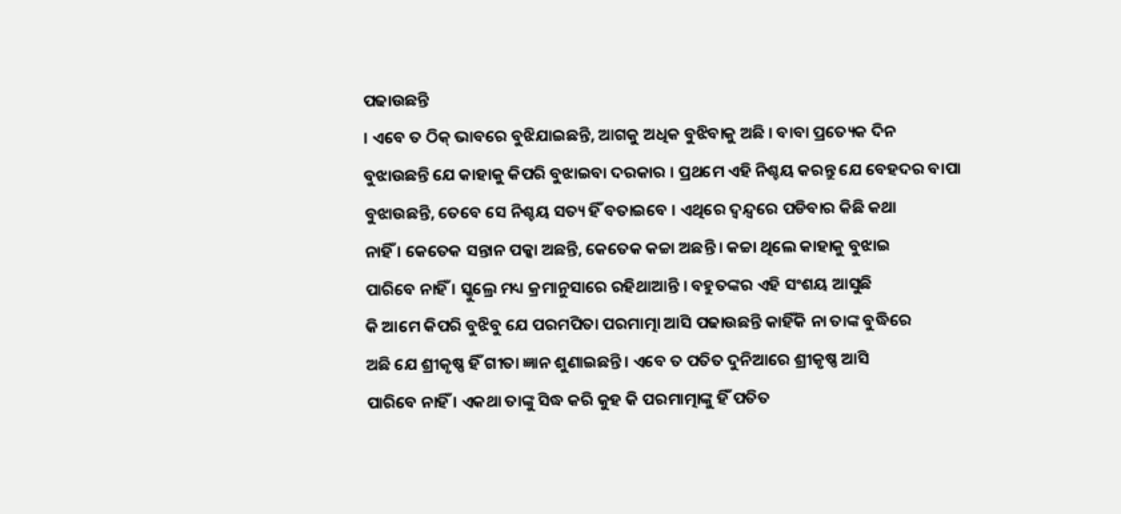ପଢାଉଛନ୍ତି
। ଏବେ ତ ଠିକ୍ ଭାବରେ ବୁଝିଯାଇଛନ୍ତି, ଆଗକୁ ଅଧିକ ବୁଝିବାକୁ ଅଛି । ବାବା ପ୍ରତ୍ୟେକ ଦିନ
ବୁଝାଉଛନ୍ତି ଯେ କାହାକୁ କିପରି ବୁଝାଇବା ଦରକାର । ପ୍ରଥମେ ଏହି ନିଶ୍ଚୟ କରନ୍ତୁ ଯେ ବେହଦର ବାପା
ବୁଝାଉଛନ୍ତି, ତେବେ ସେ ନିଶ୍ଚୟ ସତ୍ୟ ହିଁ ବତାଇବେ । ଏଥିରେ ଦ୍ୱନ୍ଦ୍ୱରେ ପଡିବାର କିଛି କଥା
ନାହିଁ । କେତେକ ସନ୍ତାନ ପକ୍କା ଅଛନ୍ତି, କେତେକ କଚ୍ଚା ଅଛନ୍ତି । କଚ୍ଚା ଥିଲେ କାହାକୁ ବୁଝାଇ
ପାରିବେ ନାହିଁ । ସ୍କୁଲ୍ରେ ମଧ୍ୟ କ୍ରମାନୁସାରେ ରହିଥାଆନ୍ତି । ବହୁତଙ୍କର ଏହି ସଂଶୟ ଆସୁଛି
କି ଆମେ କିପରି ବୁଝିବୁ ଯେ ପରମପିତା ପରମାତ୍ମା ଆସି ପଢାଉଛନ୍ତି କାହିଁକି ନା ତାଙ୍କ ବୁଦ୍ଧିରେ
ଅଛି ଯେ ଶ୍ରୀକୃଷ୍ଣ ହିଁ ଗୀତା ଜ୍ଞାନ ଶୁଣାଇଛନ୍ତି । ଏବେ ତ ପତିତ ଦୁନିଆରେ ଶ୍ରୀକୃଷ୍ଣ ଆସି
ପାରିବେ ନାହିଁ । ଏକଥା ତାଙ୍କୁ ସିଦ୍ଧ କରି କୁହ କି ପରମାତ୍ମାଙ୍କୁ ହିଁ ପତିତ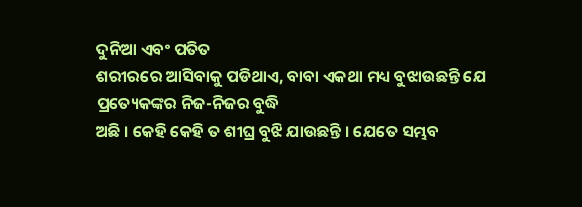ଦୁନିଆ ଏବଂ ପତିତ
ଶରୀରରେ ଆସିବାକୁ ପଡିଥାଏ, ବାବା ଏକଥା ମଧ୍ୟ ବୁଝାଉଛନ୍ତି ଯେ ପ୍ରତ୍ୟେକଙ୍କର ନିଜ-ନିଜର ବୁଦ୍ଧି
ଅଛି । କେହି କେହି ତ ଶୀଘ୍ର ବୁଝି ଯାଉଛନ୍ତି । ଯେତେ ସମ୍ଭବ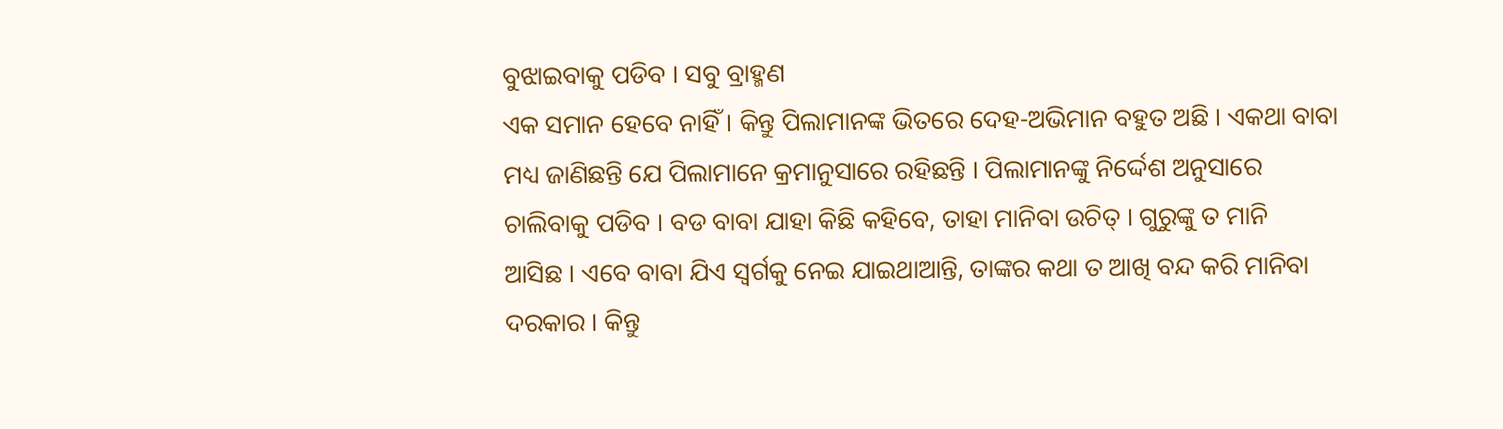ବୁଝାଇବାକୁ ପଡିବ । ସବୁ ବ୍ରାହ୍ମଣ
ଏକ ସମାନ ହେବେ ନାହିଁ । କିନ୍ତୁ ପିଲାମାନଙ୍କ ଭିତରେ ଦେହ-ଅଭିମାନ ବହୁତ ଅଛି । ଏକଥା ବାବା
ମଧ୍ୟ ଜାଣିଛନ୍ତି ଯେ ପିଲାମାନେ କ୍ରମାନୁସାରେ ରହିଛନ୍ତି । ପିଲାମାନଙ୍କୁ ନିର୍ଦ୍ଦେଶ ଅନୁସାରେ
ଚାଲିବାକୁ ପଡିବ । ବଡ ବାବା ଯାହା କିଛି କହିବେ, ତାହା ମାନିବା ଉଚିତ୍ । ଗୁରୁଙ୍କୁ ତ ମାନି
ଆସିଛ । ଏବେ ବାବା ଯିଏ ସ୍ୱର୍ଗକୁ ନେଇ ଯାଇଥାଆନ୍ତି, ତାଙ୍କର କଥା ତ ଆଖି ବନ୍ଦ କରି ମାନିବା
ଦରକାର । କିନ୍ତୁ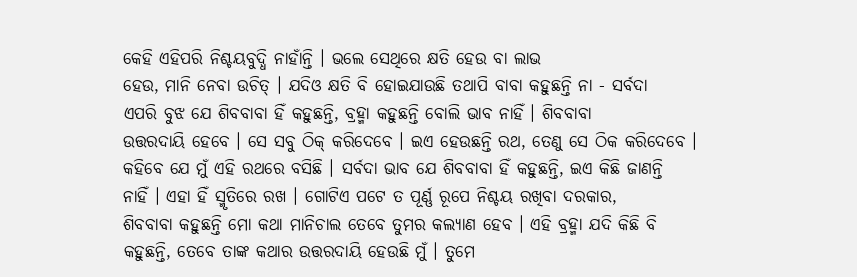କେହି ଏହିପରି ନିଶ୍ଚୟବୁଦ୍ଧି ନାହାଁନ୍ତି । ଭଲେ ସେଥିରେ କ୍ଷତି ହେଉ ବା ଲାଭ
ହେଉ, ମାନି ନେବା ଉଚିତ୍ । ଯଦିଓ କ୍ଷତି ବି ହୋଇଯାଉଛି ତଥାପି ବାବା କହୁଛନ୍ତି ନା - ସର୍ବଦା
ଏପରି ବୁଝ ଯେ ଶିବବାବା ହିଁ କହୁଛନ୍ତି, ବ୍ରହ୍ମା କହୁଛନ୍ତି ବୋଲି ଭାବ ନାହିଁ । ଶିବବାବା
ଉତ୍ତରଦାୟି ହେବେ । ସେ ସବୁ ଠିକ୍ କରିଦେବେ । ଇଏ ହେଉଛନ୍ତି ରଥ, ତେଣୁ ସେ ଠିକ କରିଦେବେ ।
କହିବେ ଯେ ମୁଁ ଏହି ରଥରେ ବସିଛି । ସର୍ବଦା ଭାବ ଯେ ଶିବବାବା ହିଁ କହୁଛନ୍ତି, ଇଏ କିଛି ଜାଣନ୍ତି
ନାହିଁ । ଏହା ହିଁ ସ୍ମୃତିରେ ରଖ । ଗୋଟିଏ ପଟେ ତ ପୂର୍ଣ୍ଣ ରୂପେ ନିଶ୍ଚୟ ରଖିବା ଦରକାର,
ଶିବବାବା କହୁଛନ୍ତି ମୋ କଥା ମାନିଚାଲ ତେବେ ତୁମର କଲ୍ୟାଣ ହେବ । ଏହି ବ୍ରହ୍ମା ଯଦି କିଛି ବି
କହୁଛନ୍ତି, ତେବେ ତାଙ୍କ କଥାର ଉତ୍ତରଦାୟି ହେଉଛି ମୁଁ । ତୁମେ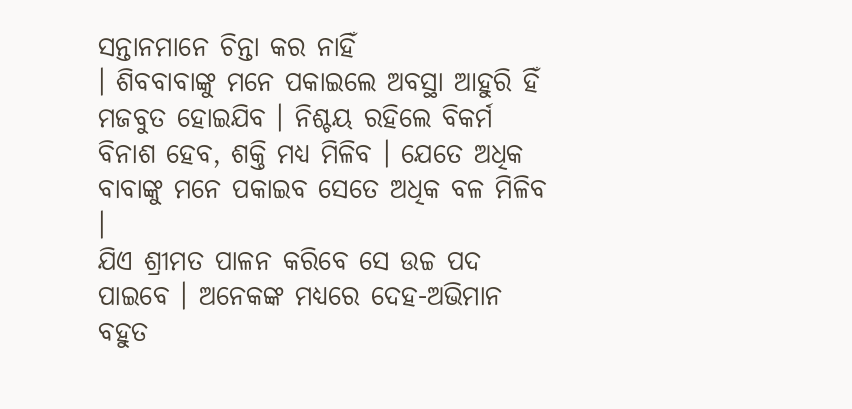ସନ୍ତାନମାନେ ଚିନ୍ତା କର ନାହିଁ
। ଶିବବାବାଙ୍କୁ ମନେ ପକାଇଲେ ଅବସ୍ଥା ଆହୁରି ହିଁ ମଜବୁତ ହୋଇଯିବ । ନିଶ୍ଚୟ ରହିଲେ ବିକର୍ମ
ବିନାଶ ହେବ, ଶକ୍ତି ମଧ୍ୟ ମିଳିବ । ଯେତେ ଅଧିକ ବାବାଙ୍କୁ ମନେ ପକାଇବ ସେତେ ଅଧିକ ବଳ ମିଳିବ ।
ଯିଏ ଶ୍ରୀମତ ପାଳନ କରିବେ ସେ ଉଚ୍ଚ ପଦ ପାଇବେ । ଅନେକଙ୍କ ମଧ୍ୟରେ ଦେହ-ଅଭିମାନ ବହୁତ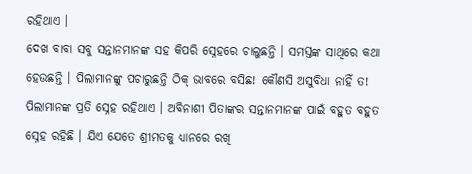ରହିଥାଏ ।
ଦେଖ ବାବା ସବୁ ସନ୍ତାନମାନଙ୍କ ସହ କିପରି ସ୍ନେହରେ ଚାଲୁଛନ୍ତି । ସମସ୍ତଙ୍କ ସାଥିରେ କଥା
ହେଉଛନ୍ତି । ପିଲାମାନଙ୍କୁ ପଚାରୁଛନ୍ତି ଠିକ୍ ଭାବରେ ବସିଛ! କୌଣସି ଅସୁବିଧା ନାହିଁ ତ!
ପିଲାମାନଙ୍କ ପ୍ରତି ସ୍ନେହ ରହିଥାଏ । ଅବିନାଶୀ ପିତାଙ୍କର ସନ୍ତାନମାନଙ୍କ ପାଇଁ ବହୁତ ବହୁତ
ସ୍ନେହ ରହିଛି । ଯିଏ ଯେତେ ଶ୍ରୀମତକୁ ଧ୍ୟାନରେ ରଖି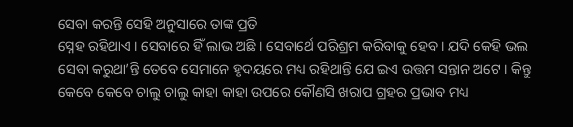ସେବା କରନ୍ତି ସେହି ଅନୁସାରେ ତାଙ୍କ ପ୍ରତି
ସ୍ନେହ ରହିଥାଏ । ସେବାରେ ହିଁ ଲାଭ ଅଛି । ସେବାର୍ଥେ ପରିଶ୍ରମ କରିବାକୁ ହେବ । ଯଦି କେହି ଭଲ
ସେବା କରୁଥା’ନ୍ତି ତେବେ ସେମାନେ ହୃଦୟରେ ମଧ୍ୟ ରହିଥାନ୍ତି ଯେ ଇଏ ଉତ୍ତମ ସନ୍ତାନ ଅଟେ । କିନ୍ତୁ
କେବେ କେବେ ଚାଲୁ ଚାଲୁ କାହା କାହା ଉପରେ କୌଣସି ଖରାପ ଗ୍ରହର ପ୍ରଭାବ ମଧ୍ୟ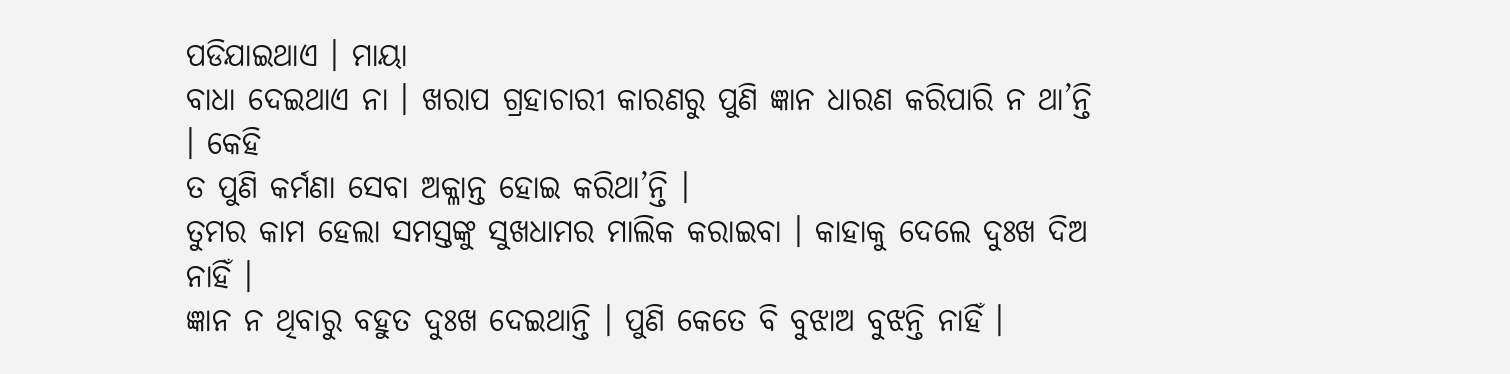ପଡିଯାଇଥାଏ । ମାୟା
ବାଧା ଦେଇଥାଏ ନା । ଖରାପ ଗ୍ରହାଚାରୀ କାରଣରୁ ପୁଣି ଜ୍ଞାନ ଧାରଣ କରିପାରି ନ ଥା’ନ୍ତି । କେହି
ତ ପୁଣି କର୍ମଣା ସେବା ଅକ୍ଳାନ୍ତ ହୋଇ କରିଥା’ନ୍ତି ।
ତୁମର କାମ ହେଲା ସମସ୍ତଙ୍କୁ ସୁଖଧାମର ମାଲିକ କରାଇବା । କାହାକୁ ଦେଲେ ଦୁଃଖ ଦିଅ ନାହିଁ ।
ଜ୍ଞାନ ନ ଥିବାରୁ ବହୁତ ଦୁଃଖ ଦେଇଥାନ୍ତି । ପୁଣି କେତେ ବି ବୁଝାଅ ବୁଝନ୍ତି ନାହିଁ ।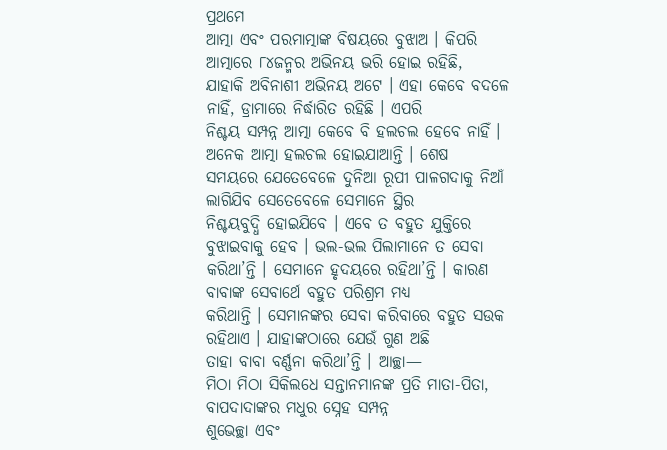ପ୍ରଥମେ
ଆତ୍ମା ଏବଂ ପରମାତ୍ମାଙ୍କ ବିଷୟରେ ବୁଝାଅ । କିପରି ଆତ୍ମାରେ ୮୪ଜନ୍ମର ଅଭିନୟ ଭରି ହୋଇ ରହିଛି,
ଯାହାକି ଅବିନାଶୀ ଅଭିନୟ ଅଟେ । ଏହା କେବେ ବଦଳେ ନାହିଁ, ଡ୍ରାମାରେ ନିର୍ଦ୍ଧାରିତ ରହିଛି । ଏପରି
ନିଶ୍ଚୟ ସମ୍ପନ୍ନ ଆତ୍ମା କେବେ ବି ହଲଚଲ ହେବେ ନାହିଁ । ଅନେକ ଆତ୍ମା ହଲଚଲ ହୋଇଯାଆନ୍ତି । ଶେଷ
ସମୟରେ ଯେତେବେଳେ ଦୁନିଆ ରୂପୀ ପାଳଗଦାକୁ ନିଆଁ ଲାଗିଯିବ ସେତେବେଳେ ସେମାନେ ସ୍ଥିର
ନିଶ୍ଚୟବୁଦ୍ଧି ହୋଇଯିବେ । ଏବେ ତ ବହୁତ ଯୁକ୍ତିରେ ବୁଝାଇବାକୁ ହେବ । ଭଲ-ଭଲ ପିଲାମାନେ ତ ସେବା
କରିଥା’ନ୍ତି । ସେମାନେ ହୃଦୟରେ ରହିଥା’ନ୍ତି । କାରଣ ବାବାଙ୍କ ସେବାର୍ଥେ ବହୁତ ପରିଶ୍ରମ ମଧ୍ୟ
କରିଥାନ୍ତି । ସେମାନଙ୍କର ସେବା କରିବାରେ ବହୁତ ସଉକ ରହିଥାଏ । ଯାହାଙ୍କଠାରେ ଯେଉଁ ଗୁଣ ଅଛି
ତାହା ବାବା ବର୍ଣ୍ଣନା କରିଥା’ନ୍ତି । ଆଚ୍ଛା—
ମିଠା ମିଠା ସିକିଲଧେ ସନ୍ତାନମାନଙ୍କ ପ୍ରତି ମାତା-ପିତା, ବାପଦାଦାଙ୍କର ମଧୁର ସ୍ନେହ ସମ୍ପନ୍ନ
ଶୁଭେଚ୍ଛା ଏବଂ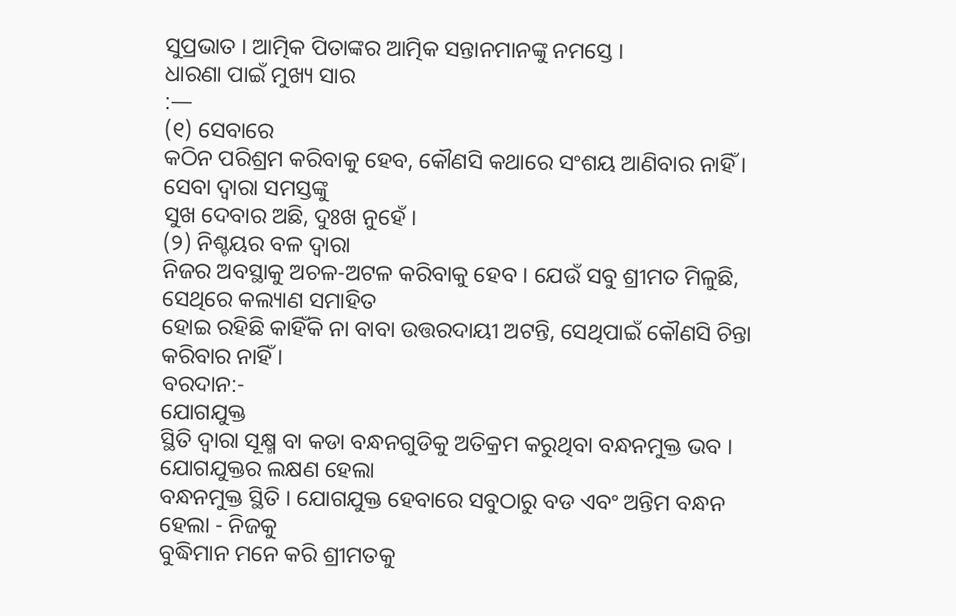ସୁପ୍ରଭାତ । ଆତ୍ମିକ ପିତାଙ୍କର ଆତ୍ମିକ ସନ୍ତାନମାନଙ୍କୁ ନମସ୍ତେ ।
ଧାରଣା ପାଇଁ ମୁଖ୍ୟ ସାର
:—
(୧) ସେବାରେ
କଠିନ ପରିଶ୍ରମ କରିବାକୁ ହେବ, କୌଣସି କଥାରେ ସଂଶୟ ଆଣିବାର ନାହିଁ । ସେବା ଦ୍ୱାରା ସମସ୍ତଙ୍କୁ
ସୁଖ ଦେବାର ଅଛି, ଦୁଃଖ ନୁହେଁ ।
(୨) ନିଶ୍ଚୟର ବଳ ଦ୍ୱାରା
ନିଜର ଅବସ୍ଥାକୁ ଅଚଳ-ଅଟଳ କରିବାକୁ ହେବ । ଯେଉଁ ସବୁ ଶ୍ରୀମତ ମିଳୁଛି, ସେଥିରେ କଲ୍ୟାଣ ସମାହିତ
ହୋଇ ରହିଛି କାହିଁକି ନା ବାବା ଉତ୍ତରଦାୟୀ ଅଟନ୍ତି, ସେଥିପାଇଁ କୌଣସି ଚିନ୍ତା କରିବାର ନାହିଁ ।
ବରଦାନ:-
ଯୋଗଯୁକ୍ତ
ସ୍ଥିତି ଦ୍ୱାରା ସୂକ୍ଷ୍ମ ବା କଡା ବନ୍ଧନଗୁଡିକୁ ଅତିକ୍ରମ କରୁଥିବା ବନ୍ଧନମୁକ୍ତ ଭବ ।
ଯୋଗଯୁକ୍ତର ଲକ୍ଷଣ ହେଲା
ବନ୍ଧନମୁକ୍ତ ସ୍ଥିତି । ଯୋଗଯୁକ୍ତ ହେବାରେ ସବୁଠାରୁ ବଡ ଏବଂ ଅନ୍ତିମ ବନ୍ଧନ ହେଲା - ନିଜକୁ
ବୁଦ୍ଧିମାନ ମନେ କରି ଶ୍ରୀମତକୁ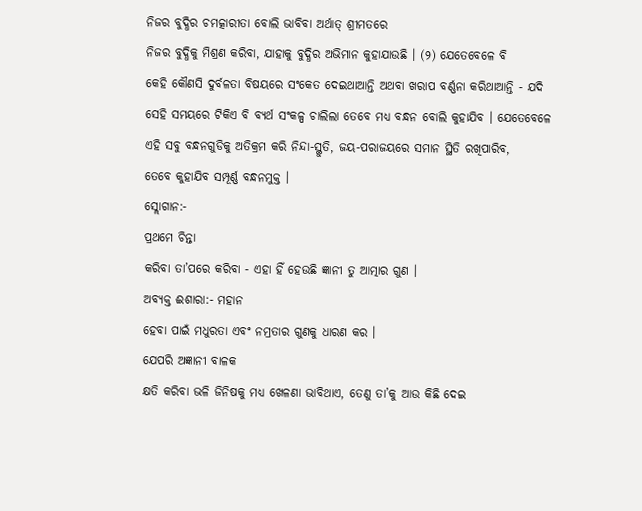ନିଜର ବୁଦ୍ଧିର ଚମତ୍କାରୀତା ବୋଲି ଭାବିବା ଅର୍ଥାତ୍ ଶ୍ରୀମତରେ
ନିଜର ବୁଦ୍ଧିକୁ ମିଶ୍ରଣ କରିବା, ଯାହାକୁ ବୁଦ୍ଧିର ଅଭିମାନ କୁହାଯାଉଛି । (୨) ଯେତେବେଳେ ବି
କେହି କୌଣସି ଦୁର୍ବଳତା ବିଷୟରେ ସଂକେତ ଦେଇଥାଆନ୍ତି ଅଥବା ଖରାପ ବର୍ଣ୍ଣନା କରିଥାଆନ୍ତି - ଯଦି
ସେହି ସମୟରେ ଟିକିଏ ବି ବ୍ୟର୍ଥ ସଂକଳ୍ପ ଚାଲିଲା ତେବେ ମଧ୍ୟ ବନ୍ଧନ ବୋଲି କୁହାଯିବ । ଯେତେବେଳେ
ଏହି ସବୁ ବନ୍ଧନଗୁଡିକୁ ଅତିକ୍ରମ କରି ନିନ୍ଦା-ସ୍ଥୁତି, ଜୟ-ପରାଜୟରେ ସମାନ ସ୍ଥିତି ରଖିପାରିବ,
ତେବେ କୁହାଯିବ ସମ୍ପୂର୍ଣ୍ଣ ବନ୍ଧନମୁକ୍ତ ।
ସ୍ଲୋଗାନ:-
ପ୍ରଥମେ ଚିନ୍ତା
କରିବା ତା’ପରେ କରିବା - ଏହା ହିଁ ହେଉଛି ଜ୍ଞାନୀ ତୁ ଆତ୍ମାର ଗୁଣ ।
ଅବ୍ୟକ୍ତ ଈଶାରା:- ମହାନ
ହେବା ପାଇଁ ମଧୁରତା ଏବଂ ନମ୍ରତାର ଗୁଣକୁ ଧାରଣ କର ।
ଯେପରି ଅଜ୍ଞାନୀ ବାଳକ
କ୍ଷତି କରିବା ଭଳି ଜିନିଷକୁ ମଧ୍ୟ ଖେଳଣା ଭାବିଥାଏ, ତେଣୁ ତା’କୁ ଆଉ କିଛି ଦେଇ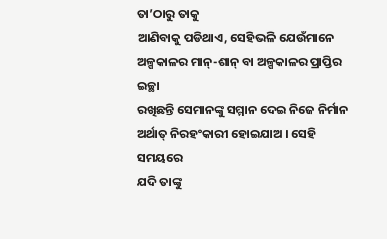ତା’ଠାରୁ ତାକୁ
ଆଣିବାକୁ ପଡିଥାଏ, ସେହିଭଳି ଯେଉଁମାନେ ଅଳ୍ପକାଳର ମାନ୍-ଶାନ୍ ବା ଅଳ୍ପକାଳର ପ୍ରାପ୍ତିର ଇଚ୍ଛା
ରଖିଛନ୍ତି ସେମାନଙ୍କୁ ସମ୍ମାନ ଦେଇ ନିଜେ ନିର୍ମାନ ଅର୍ଥାତ୍ ନିରହଂକାରୀ ହୋଇଯାଅ । ସେହି ସମୟରେ
ଯଦି ତାଙ୍କୁ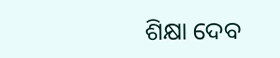ଶିକ୍ଷା ଦେବ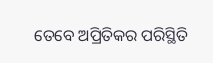ତେବେ ଅପ୍ରିତିକର ପରିସ୍ଥିତି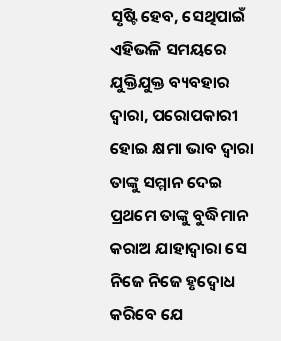ସୃଷ୍ଟି ହେବ, ସେଥିପାଇଁ ଏହିଭଳି ସମୟରେ
ଯୁକ୍ତିଯୁକ୍ତ ବ୍ୟବହାର ଦ୍ୱାରା, ପରୋପକାରୀ ହୋଇ କ୍ଷମା ଭାବ ଦ୍ୱାରା ତାଙ୍କୁ ସମ୍ମାନ ଦେଇ
ପ୍ରଥମେ ତାଙ୍କୁ ବୁଦ୍ଧିମାନ କରାଅ ଯାହାଦ୍ୱାରା ସେ ନିଜେ ନିଜେ ହୃଦ୍ବୋଧ କରିବେ ଯେ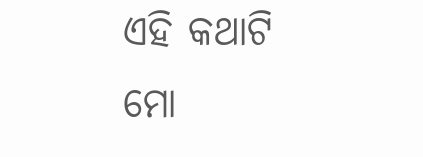ଏହି କଥାଟି
ମୋ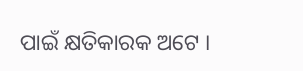ପାଇଁ କ୍ଷତିକାରକ ଅଟେ ।